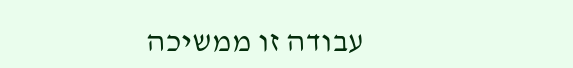עבודה זו ממשיכה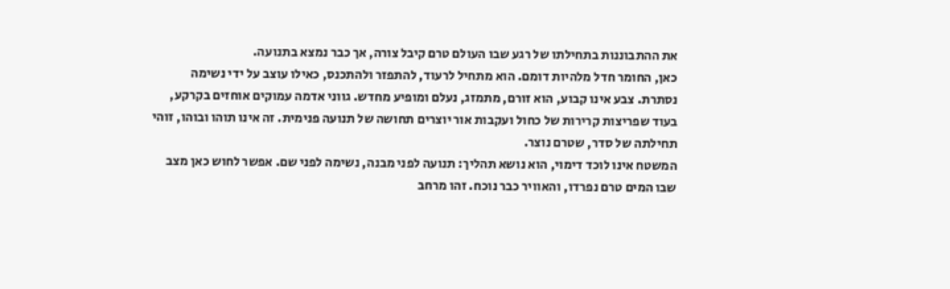את ההתבוננות בתחילתו של רגע שבו העולם טרם קיבל צורה, אך כבר נמצא בתנועה.
כאן, החומר חדל מלהיות דומם. הוא מתחיל לרעוד, להתפזר ולהתכנס, כאילו עוצב על ידי נשימה נסתרת. צבע אינו קבוע, הוא זורם, מתמזג, נעלם ומופיע מחדש. גווני אדמה עמוקים אוחזים בקרקע, בעוד שפריצות קרירות של כחול ועקבות אור יוצרים תחושה של תנועה פנימית. זה אינו תוהו ובוהו, זוהי תחילתה של סדר, שטרם נוצר.
המשטח אינו לוכד דימוי, הוא נושא תהליך: תנועה לפני מבנה, נשימה לפני שם. אפשר לחוש כאן מצב שבו המים טרם נפרדו, והאוויר כבר נוכח. זהו מרחב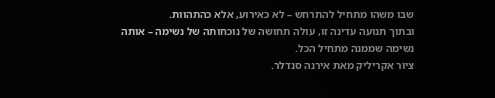שבו משהו מתחיל להתרחש – לא כאירוע, אלא כהתהוות.
ובתוך תנועה עדינה זו, עולה תחושה של נוכחותה של נשימה – אותה נשימה שממנה מתחיל הכל.
ציור אקריליק מאת אירנה סנדלר.